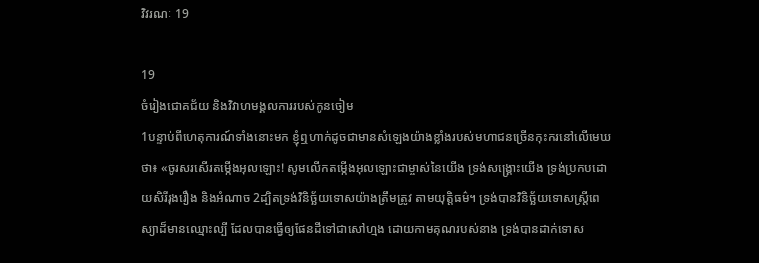វិវរណៈ 19

19
ចំរៀងជោគជ័យ និងវិវាហ‌មង្គល‌ការរបស់កូនចៀម
1បន្ទាប់ពីហេតុ‌ការណ៍ទាំងនោះមក ខ្ញុំឮហាក់ដូចជាមានសំឡេងយ៉ាងខ្លាំងរបស់មហា‌ជនច្រើនកុះ‌ករនៅលើមេឃថា៖ «ចូរសរសើរ‌តម្កើងអុលឡោះ! សូមលើកតម្កើងអុលឡោះជាម្ចាស់នៃយើង ទ្រង់សង្គ្រោះយើង ទ្រង់ប្រកបដោយសិរី‌រុង‌រឿង និងអំណាច 2ដ្បិតទ្រង់វិនិច្ឆ័យទោសយ៉ាងត្រឹមត្រូវ តាមយុត្ដិធម៌។ ទ្រង់បានវិនិច្ឆ័យទោសស្ដ្រីពេស្យាដ៏មានឈ្មោះល្បី ដែលបានធ្វើឲ្យផែនដីទៅជាសៅ‌ហ្មង ដោយកាមគុណរបស់នាង ទ្រង់បានដាក់ទោស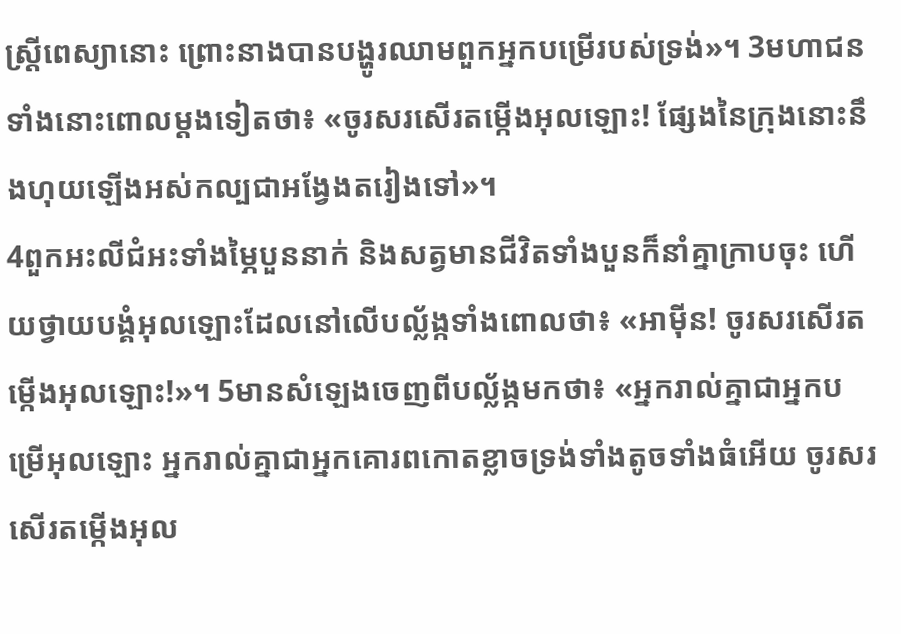ស្ដ្រីពេស្យានោះ ព្រោះនាងបានបង្ហូរឈាមពួកអ្នកបម្រើរបស់ទ្រង់»។ 3មហា‌ជនទាំងនោះពោលម្ដងទៀតថា៖ «ចូរសរសើរ‌តម្កើងអុលឡោះ! ផ្សែងនៃក្រុងនោះនឹងហុយឡើងអស់‌កល្បជាអង្វែងតរៀងទៅ»។
4ពួកអះលី‌ជំអះទាំងម្ភៃបួននាក់ និងសត្វមានជីវិតទាំងបួនក៏នាំគ្នាក្រាបចុះ ហើយថ្វាយ‌បង្គំអុលឡោះដែលនៅលើបល្ល័ង្កទាំងពោលថា៖ «អាម៉ីន! ចូរសរសើរ‌តម្កើងអុលឡោះ!»។ 5មានសំឡេងចេញពីបល្ល័ង្កមកថា៖ «អ្នករាល់គ្នាជាអ្នកបម្រើអុលឡោះ អ្នករាល់គ្នាជាអ្នកគោរពកោតខ្លាចទ្រង់ទាំងតូចទាំងធំអើយ ចូរសរសើរតម្កើងអុល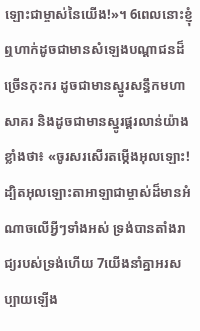ឡោះជាម្ចាស់នៃយើង!»។ 6ពេលនោះខ្ញុំឮហាក់ដូចជាមានសំឡេងបណ្ដា‌ជនដ៏ច្រើនកុះ‌ករ ដូចជាមានស្នូរសន្ធឹកមហាសាគរ និងដូចជាមានស្នូរផ្គរ‌លាន់យ៉ាងខ្លាំងថា៖ «ចូរសរសើរ‌តម្កើងអុលឡោះ! ដ្បិតអុលឡោះ‌តាអាឡាជាម្ចាស់ដ៏មានអំណាចលើអ្វីៗទាំងអស់ ទ្រង់បានតាំងរាជ្យរបស់ទ្រង់ហើយ 7យើងនាំគ្នាអរសប្បាយឡើង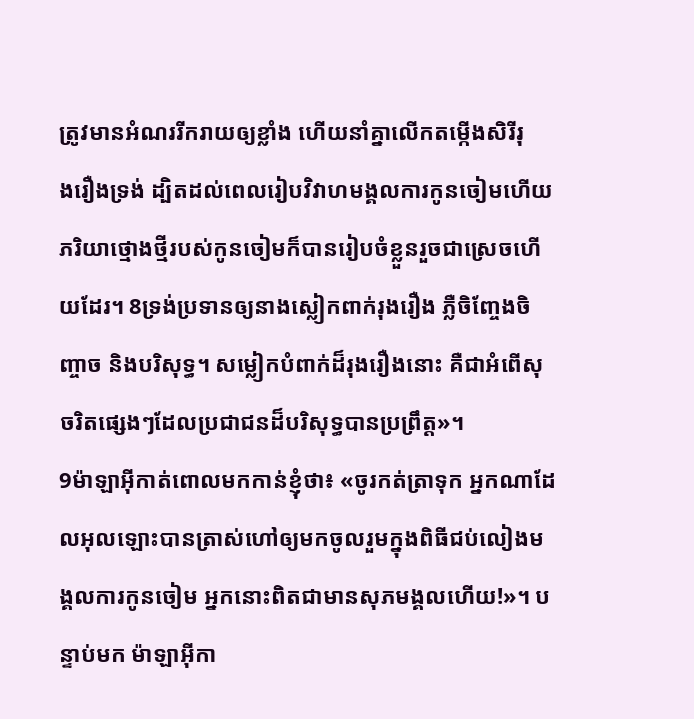ត្រូវមានអំណររីក‌រាយឲ្យខ្លាំង ហើយនាំគ្នាលើកតម្កើងសិរី‌រុង‌រឿងទ្រង់ ដ្បិតដល់ពេលរៀបវិវាហ‌មង្គល‌ការកូនចៀមហើយ ភរិយាថ្មោងថ្មីរបស់កូនចៀមក៏បានរៀប‌ចំខ្លួនរួចជាស្រេចហើយដែរ។ 8ទ្រង់ប្រទានឲ្យនាងស្លៀកពាក់រុង‌រឿង ភ្លឺចិញ្ចែង‌ចិញ្ចាច និងបរិសុទ្ធ។ សម្លៀក‌បំពាក់ដ៏រុង‌រឿងនោះ គឺជាអំពើសុចរិតផ្សេងៗដែលប្រជា‌ជនដ៏‌បរិសុទ្ធបានប្រព្រឹត្ដ»។
9ម៉ាឡា‌អ៊ីកាត់ពោលមកកាន់ខ្ញុំថា៖ «ចូរកត់‌ត្រាទុក អ្នកណាដែលអុលឡោះបានត្រាស់ហៅឲ្យមកចូលរួមក្នុងពិធីជប់‌លៀងមង្គល‌ការកូនចៀម អ្នកនោះពិតជាមានសុភមង្គលហើយ!»។ បន្ទាប់មក ម៉ាឡា‌អ៊ីកា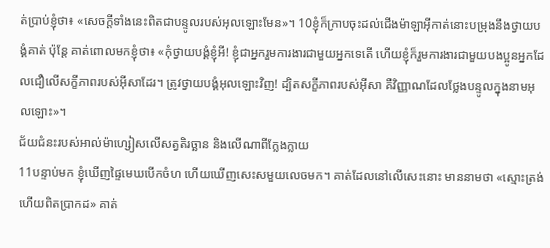ត់ប្រាប់ខ្ញុំថា៖ «សេចក្ដីទាំងនេះពិតជាបន្ទូលរបស់អុលឡោះមែន»។ 10ខ្ញុំក៏ក្រាបចុះដល់ជើងម៉ាឡា‌អ៊ីកាត់នោះបម្រុងនឹងថ្វាយ‌បង្គំគាត់ ប៉ុន្ដែ គាត់ពោលមកខ្ញុំថា៖ «កុំថ្វាយ‌បង្គំខ្ញុំអី! ខ្ញុំជាអ្នករួមការ‌ងារជាមួយអ្នកទេតើ ហើយខ្ញុំក៏រួមការ‌ងារជាមួយបងប្អូនអ្នកដែលជឿលើសក្ខី‌ភាពរបស់អ៊ីសាដែរ។ ត្រូវថ្វាយ‌បង្គំអុលឡោះវិញ! ដ្បិតសក្ខី‌ភាពរបស់អ៊ីសា គឺវិញ្ញាណដែលថ្លែងបន្ទូលក្នុងនាមអុលឡោះ»។
ជ័យ‌ជំនះរបស់អាល់ម៉ា‌ហ្សៀសលើសត្វតិរច្ឆាន និងលើណាពីក្លែង‌ក្លាយ
11បន្ទាប់មក ខ្ញុំឃើញផ្ទៃមេឃបើកចំហ ហើយឃើញសេះសមួយលេចមក។ គាត់ដែលនៅលើសេះនោះ មាននាមថា «ស្មោះត្រង់ហើយពិតប្រាកដ» គាត់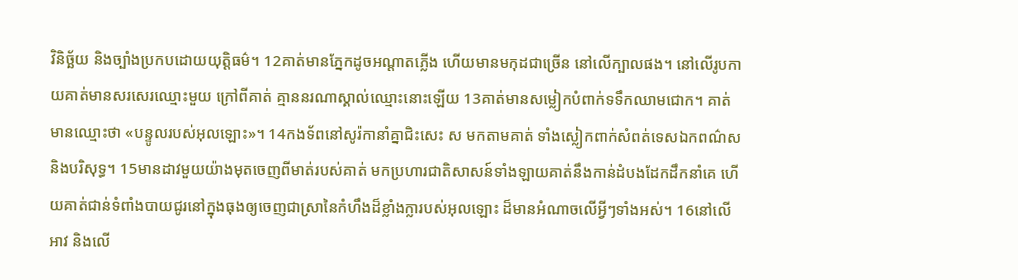វិនិច្ឆ័យ និងច្បាំងប្រកបដោយយុត្ដិធម៌។ 12គាត់មានភ្នែកដូចអណ្ដាតភ្លើង ហើយមានមកុដជាច្រើន នៅលើក្បាលផង។ នៅលើរូប‌កាយគាត់មានសរសេរឈ្មោះមួយ ក្រៅពីគាត់ គ្មាននរណាស្គាល់ឈ្មោះនោះឡើយ 13គាត់មានសម្លៀក‌បំពាក់ទទឹកឈាមជោក។ គាត់មានឈ្មោះថា «បន្ទូលរបស់អុលឡោះ»។ 14កង‌ទ័ពនៅសូរ៉កានាំគ្នាជិះសេះ ស មកតាមគាត់ ទាំងស្លៀកពាក់សំពត់ទេស‌ឯកពណ៌ស និងបរិសុទ្ធ។ 15មានដាវមួយយ៉ាងមុតចេញពីមាត់របស់គាត់ មកប្រហារជាតិសាសន៍ទាំង‌ឡាយគាត់នឹងកាន់ដំបងដែកដឹកនាំគេ ហើយគាត់ជាន់ទំពាំង‌បាយ‌ជូរនៅក្នុងធុងឲ្យចេញជាស្រានៃកំហឹងដ៏ខ្លាំងក្លារបស់អុលឡោះ ដ៏មានអំណាចលើអ្វីៗទាំងអស់។ 16នៅលើអាវ និងលើ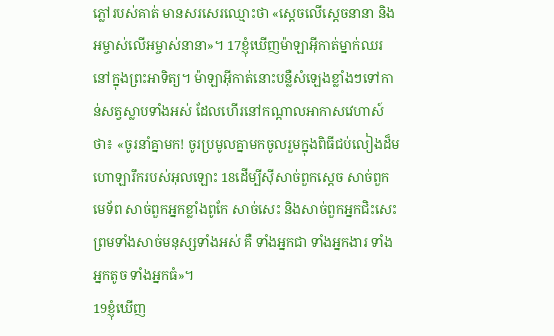ភ្លៅរបស់គាត់ មានសរសេរឈ្មោះថា «ស្តេចលើស្តេចនានា និងអម្ចាស់លើអម្ចាស់នានា»។ 17ខ្ញុំឃើញម៉ាឡា‌អ៊ីកាត់ម្នាក់ឈរនៅក្នុងព្រះ‌អាទិត្យ។ ម៉ាឡា‌អ៊ីកាត់នោះបន្លឺសំឡេងខ្លាំងៗទៅកាន់សត្វស្លាបទាំងអស់ ដែលហើរនៅកណ្ដាលអាកាសវេហាស៍ថា៖ «ចូរនាំគ្នាមក! ចូរប្រមូលគ្នាមកចូលរួមក្នុងពិធីជប់‌លៀងដ៏មហោ‌ឡារឹករបស់អុលឡោះ 18ដើម្បីស៊ីសាច់ពួកស្ដេច សាច់ពួកមេ‌ទ័ព សាច់ពួកអ្នកខ្លាំងពូកែ សាច់សេះ និងសាច់ពួកអ្នកជិះសេះ ព្រមទាំងសាច់មនុស្សទាំងអស់ គឺ ទាំងអ្នកជា ទាំងអ្នកងារ ទាំងអ្នកតូច ទាំងអ្នកធំ»។
19ខ្ញុំឃើញ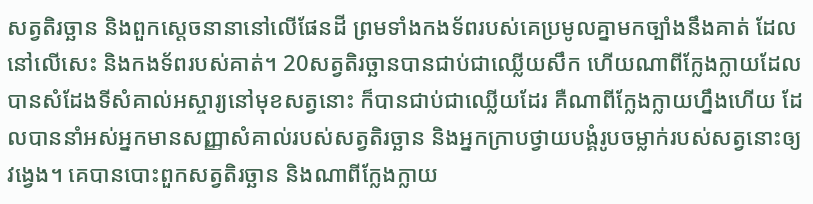សត្វតិរច្ឆាន និងពួកស្ដេចនានានៅលើផែនដី ព្រមទាំងកង‌ទ័ពរបស់គេប្រមូលគ្នាមកច្បាំងនឹងគាត់ ដែលនៅលើសេះ និងកង‌ទ័ពរបស់គាត់។ 20សត្វតិរច្ឆានបានជាប់ជាឈ្លើយសឹក ហើយណាពីក្លែង‌ក្លាយដែលបានសំដែងទីសំគាល់អស្ចារ្យនៅមុខសត្វនោះ ក៏បានជាប់ជាឈ្លើយដែរ គឺណាពីក្លែង‌ក្លាយហ្នឹងហើយ ដែលបាននាំអស់អ្នកមានសញ្ញាសំគាល់របស់សត្វតិរច្ឆាន និងអ្នកក្រាបថ្វាយ‌បង្គំរូបចម្លាក់របស់សត្វនោះឲ្យវង្វេង។ គេបានបោះពួកសត្វតិរច្ឆាន និងណាពីក្លែង‌ក្លាយ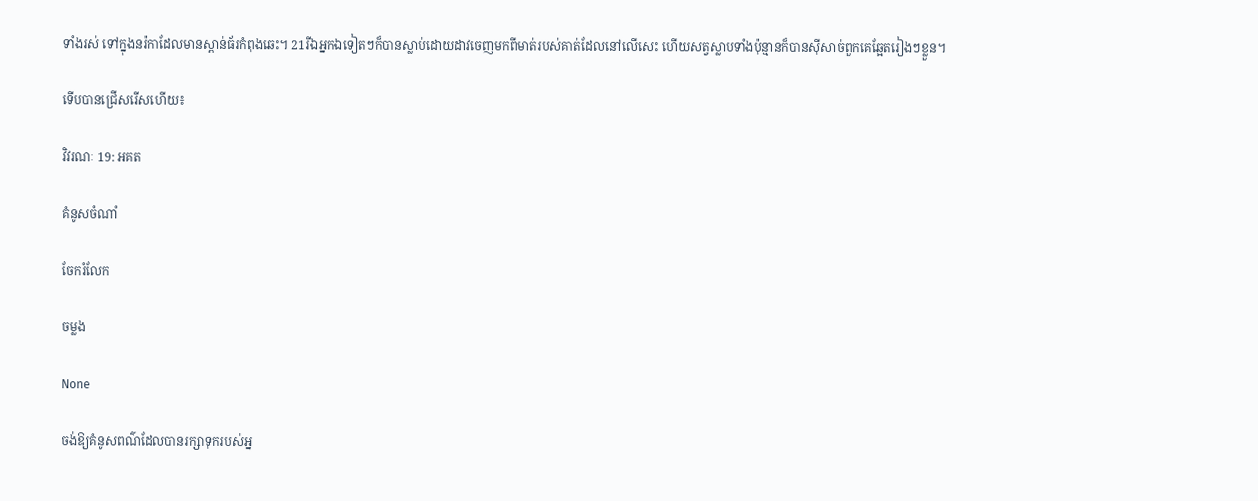ទាំងរស់ ទៅក្នុងនរ៉កាដែលមានស្ពាន់ធ័រកំពុងឆេះ។ 21រីឯអ្នកឯទៀតៗក៏បានស្លាប់ដោយដាវចេញមកពីមាត់របស់គាត់ដែលនៅលើសេះ ហើយសត្វស្លាបទាំងប៉ុន្មានក៏បានស៊ីសាច់ពួកគេឆ្អែតរៀងៗខ្លួន។

ទើបបានជ្រើសរើសហើយ៖

វិវរណៈ 19: អគត

គំនូសចំណាំ

ចែករំលែក

ចម្លង

None

ចង់ឱ្យគំនូសពណ៌ដែលបានរក្សាទុករបស់អ្ន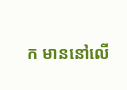ក មាននៅលើ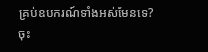គ្រប់ឧបករណ៍ទាំងអស់មែនទេ? ចុះ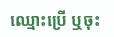ឈ្មោះប្រើ ឬចុះ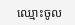ឈ្មោះចូល